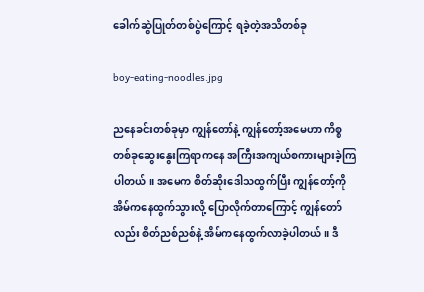ခေါက်ဆွဲပြုတ်တစ်ပွဲကြောင့် ရခဲ့တဲ့အသိတစ်ခု

boy-eating-noodles.jpg

ညနေခင်းတစ်ခုမှာ ကျွန်တော်နဲ့ ကျွန်တော့်အမေဟာ ကိစ္စတစ်ခုဆွေးနွေးကြရာကနေ အကြီးအကျယ်စကားများခဲ့ကြပါတယ်။ အမေက စိတ်ဆိုးဒေါသထွက်ပြီး ကျွန်တော့်ကို အိမ်ကနေထွက်သွားလို့ ပြောလိုက်တာကြောင့် ကျွန်တော်လည်း စိတ်ညစ်ညစ်နဲ့ အိမ်ကနေထွက်လာခဲ့ပါတယ်။ ဒီ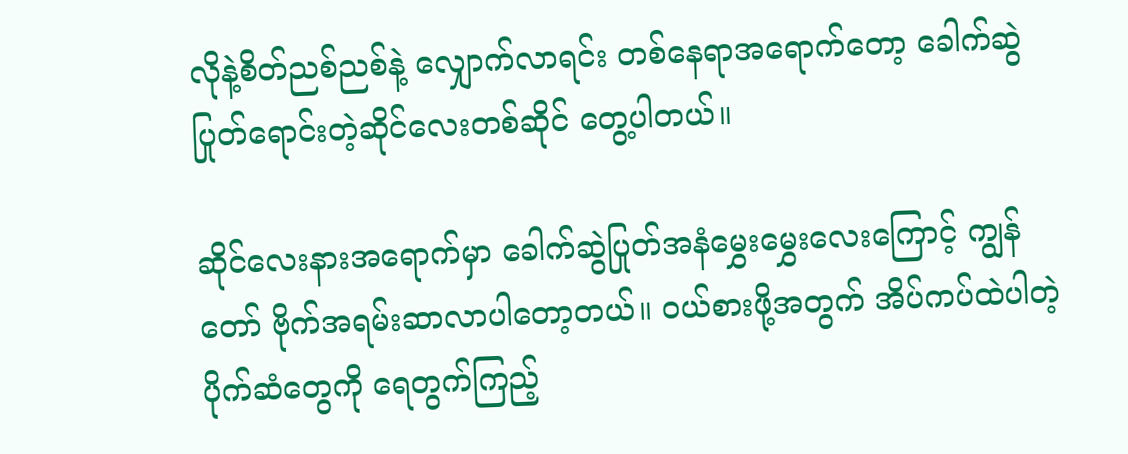လိုနဲ့စိတ်ညစ်ညစ်နဲ့ လျှောက်လာရင်း တစ်နေရာအရောက်တော့ ခေါက်ဆွဲပြုတ်ရောင်းတဲ့ဆိုင်လေးတစ်ဆိုင် တွေ့ပါတယ်။

ဆိုင်လေးနားအရောက်မှာ ခေါက်ဆွဲပြုတ်အနံမွှေးမွှေးလေးကြောင့် ကျွန်တော် ဗိုက်အရမ်းဆာလာပါတော့တယ်။ ဝယ်စားဖို့အတွက် အိပ်ကပ်ထဲပါတဲ့ ပိုက်ဆံတွေကို ရေတွက်ကြည့်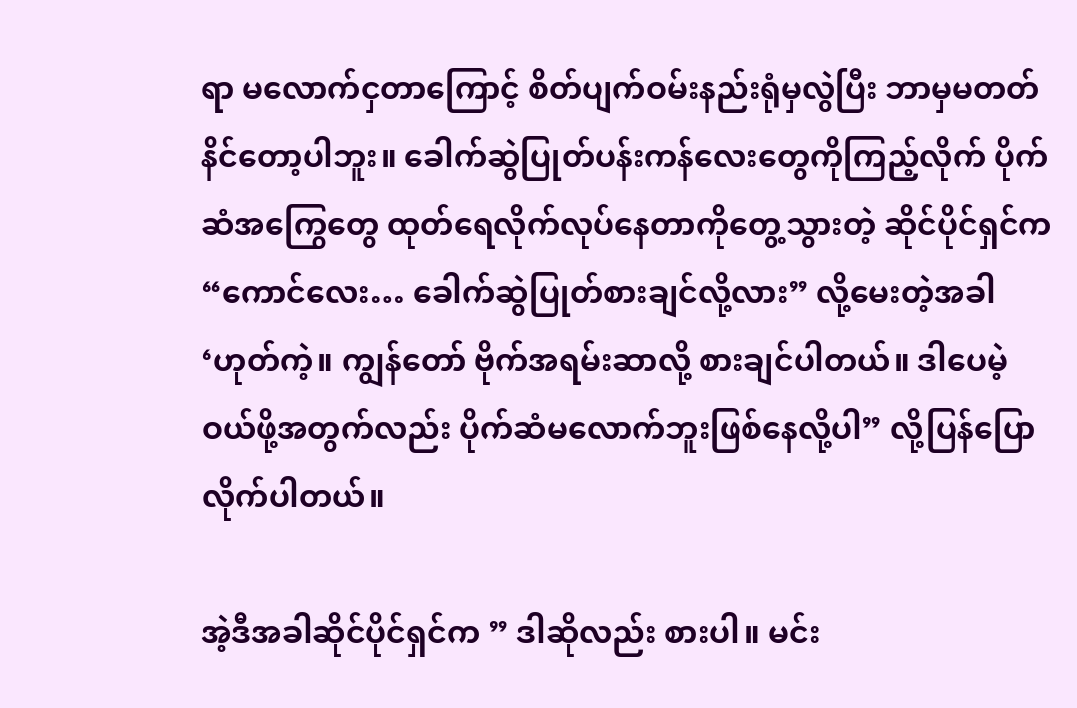ရာ မလောက်ငှတာကြောင့် စိတ်ပျက်ဝမ်းနည်းရုံမှလွဲပြီး ဘာမှမတတ်နိင်တော့ပါဘူး။ ခေါက်ဆွဲပြုတ်ပန်းကန်လေးတွေကိုကြည့်လိုက် ပိုက်ဆံအကြွေတွေ ထုတ်ရေလိုက်လုပ်နေတာကိုတွေ့သွားတဲ့ ဆိုင်ပိုင်ရှင်က “ကောင်လေး… ခေါက်ဆွဲပြုတ်စားချင်လို့လား” လို့မေးတဲ့အခါ ‘ဟုတ်ကဲ့။ ကျွန်တော် ဗိုက်အရမ်းဆာလို့ စားချင်ပါတယ်။ ဒါပေမဲ့ ဝယ်ဖို့အတွက်လည်း ပိုက်ဆံမလောက်ဘူးဖြစ်နေလို့ပါ” လို့ပြန်ပြောလိုက်ပါတယ်။

အဲ့ဒီအခါဆိုင်ပိုင်ရှင်က ” ဒါဆိုလည်း စားပါ။ မင်း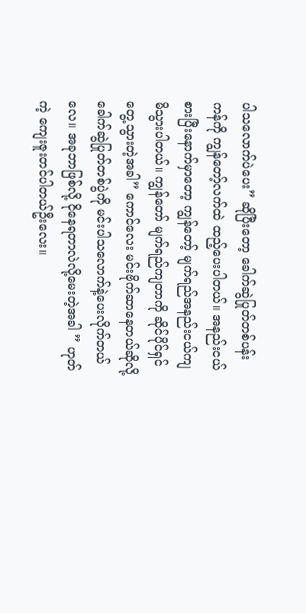ပါသလောက်ပဲပေး” ဆိုပြီးတော့ ခေါက်ဆွဲပြုတ်တစ်ပန်းကန်ကို ကျွန်တော့်လက်ထဲ ထည့်ပေးပါတယ်။ အနည်းငယ်စားပြီးနောက်မှာတော့ ကျွန်တော့် မျက်ရည်အနည်းငယ်ကျမိသွားပါတယ်။ ကျွန်တော် မျက်ရည်ကျတာကို ဆိုင်ပိုင်ရှင်တွေ့သွားတဲ့အခါ” ကောင်လေး မင်းဗိုက်ဆာနေတယ်ဆိုလို့ ခေါက်ဆွဲပြုတ်တစ်ပွဲကို မင်းပါသလောက်နဲ့ပေးလိုက်တယ်လေ။ အခုဘာဖြစ်လို့ ငိုနေရတာလဲလို့မေးတဲ့အခါ ” ဟုတ်ကဲ့ ကျေးဇူးတင်ပါတယ်ဦးလေး။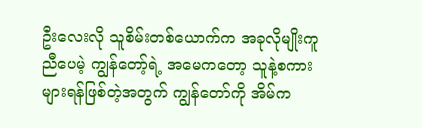ဦးလေးလို သူစိမ်းတစ်ယောက်က အခုလိုမျိုးကူညီပေမဲ့ ကျွန်တော့်ရဲ့ အမေကတော့ သူနဲ့စကားများရန်ဖြစ်တဲ့အတွက် ကျွန်တော်ကို အိမ်က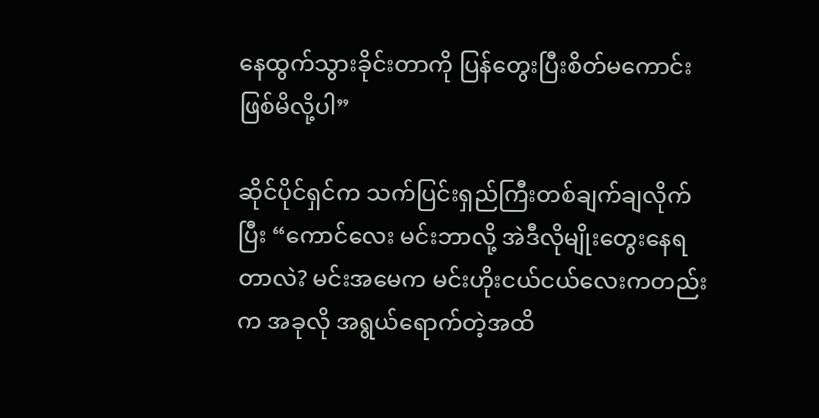နေထွက်သွားခိုင်းတာကို ပြန်တွေးပြီးစိတ်မကောင်းဖြစ်မိလို့ပါ”

ဆိုင်ပိုင်ရှင်က သက်ပြင်းရှည်ကြီးတစ်ချက်ချလိုက်ပြီး “ကောင်လေး မင်းဘာလို့ အဲဒီလိုမျိုးတွေးနေရတာလဲ? မင်းအမေက မင်းဟိုးငယ်ငယ်လေးကတည်းက အခုလို အရွယ်ရောက်တဲ့အထိ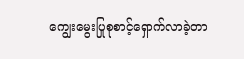ကျွေးမွေးပြုစုစာင့်ရှောက်လာခဲ့တာ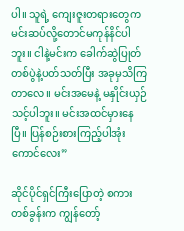ပါ။ သူရဲ့ ကျေးဇူးတရားတွေက မင်းဆပ်လို့တောင်မကုန်နိင်ပါဘူး။ ငါနဲ့မင်းက ခေါက်ဆွဲပြုတ်တစ်ပွဲနဲ့ပတ်သတ်ပြီး အခုမှသိကြတာလေ။ မင်းအမေနဲ့ မနှိုင်းယှဉ်သင့်ပါဘူး။ မင်းအထင်မှားနေပြီ။ ပြန်စဉ်းစားကြည့်ပါအုံး ကောင်လေး”

ဆိုင်ပိုင်ရှင်ကြီးပြောတဲ့ စကားတစ်ခွန်းက ကျွန်တော့်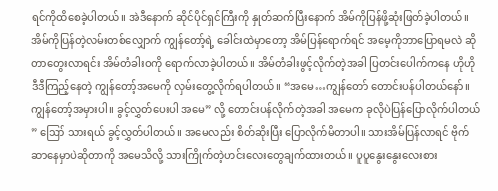ရင်ကိုထိစေခဲ့ပါတယ်။ အဲဒီနောက် ဆိုင်ပိုင်ရှင်ကြီးကို နှုတ်ဆက်ပြီးနောက် အိမ်ကိုပြန်ဖို့ဆုံးဖြတ်ခဲ့ပါတယ်။ အိမ်ကိုပြန်တဲ့လမ်းတစ်လျှောက် ကျွန်တော့်ရဲ့ ခေါင်းထဲမှာတော့ အိမ်ပြန်ရောက်ရင် အမေ့ကိုဘာပြောရမလဲ ဆိုတာတွေးလာရင်း အိမ်တံခါးဝကို ရောက်လာခဲ့ပါတယ်။ အိမ်တံခါးဖွင့်လိုက်တဲ့အခါ ပြတင်းပေါက်ကနေ ဟိုဟိုဒီဒီကြည့်နေတဲ့ ကျွန်တော့်အမေကို လှမ်းတွေ့လိုက်ရပါတယ်။ “အမေ…ကျွန်တော် တောင်းပန်ပါတယ်နော်။ ကျွန်တော့်အမှားပါ။ ခွင့်လွှတ်ပေးပါ အမေ” လို့ တောင်းပန်လိုက်တဲ့အခါ အမေက ခုလိုပဲပြန်ပြောလိုက်ပါတယ် ” ဪ သားရယ် ခွင့်လွှတ်ပါတယ်။ အမေလည်း စိတ်ဆိုးပြီး ပြောလိုက်မိတာပါ။ သားအိမ်ပြန်လာရင် ဗိုက်ဆာနေမှာပဲဆိုတာကို အမေသိလို့ သားကြိုက်တဲ့ဟင်းလေးတွေချက်ထားတယ်။ ပူပူနွေးနွေးလေးစား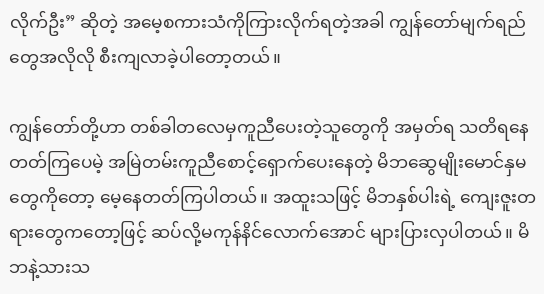လိုက်ဦး” ဆိုတဲ့ အမေ့စကားသံကိုကြားလိုက်ရတဲ့အခါ ကျွန်တော်မျက်ရည်တွေအလိုလို စီးကျလာခဲ့ပါတော့တယ်။

ကျွန်တော်တို့ဟာ တစ်ခါတလေမှကူညီပေးတဲ့သူတွေကို အမှတ်ရ သတိရနေတတ်ကြပေမဲ့ အမြဲတမ်းကူညီစောင့်ရှောက်ပေးနေတဲ့ မိဘဆွေမျိုးမောင်နှမတွေကိုတော့ မေ့နေတတ်ကြပါတယ်။ အထူးသဖြင့် မိဘနှစ်ပါးရဲ့ ကျေးဇူးတရားတွေကတော့ဖြင့် ဆပ်လို့မကုန်နိင်လောက်အောင် များပြားလှပါတယ်။ မိဘနဲ့သားသ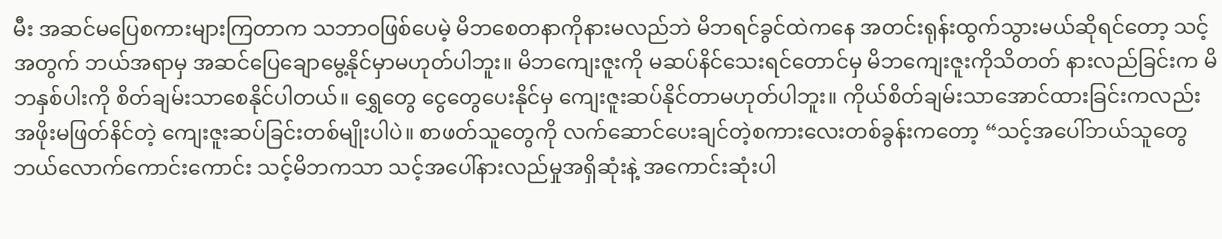မီး အဆင်မပြေစကားများကြတာက သဘာဝဖြစ်ပေမဲ့ မိဘစေတနာကိုနားမလည်ဘဲ မိဘရင်ခွင်ထဲကနေ အတင်းရုန်းထွက်သွားမယ်ဆိုရင်တော့ သင့်အတွက် ဘယ်အရာမှ အဆင်ပြေချောမွေ့နိုင်မှာမဟုတ်ပါဘူး။ မိဘကျေးဇူးကို မဆပ်နိင်သေးရင်တောင်မှ မိဘကျေးဇူးကိုသိတတ် နားလည်ခြင်းက မိဘနှစ်ပါးကို စိတ်ချမ်းသာစေနိုင်ပါတယ်။ ရွှေတွေ ငွေတွေပေးနိုင်မှ ကျေးဇူးဆပ်နိုင်တာမဟုတ်ပါဘူး။ ကိုယ်စိတ်ချမ်းသာအောင်ထားခြင်းကလည်း အဖိုးမဖြတ်နိင်တဲ့ ကျေးဇူးဆပ်ခြင်းတစ်မျိုးပါပဲ။ စာဖတ်သူတွေကို လက်ဆောင်ပေးချင်တဲ့စကားလေးတစ်ခွန်းကတော့ “သင့်အပေါ်ဘယ်သူတွေဘယ်လောက်ကောင်းကောင်း သင့်မိဘကသာ သင့်အပေါ်နားလည်မှုအရှိဆုံးနဲ့ အကောင်းဆုံးပါ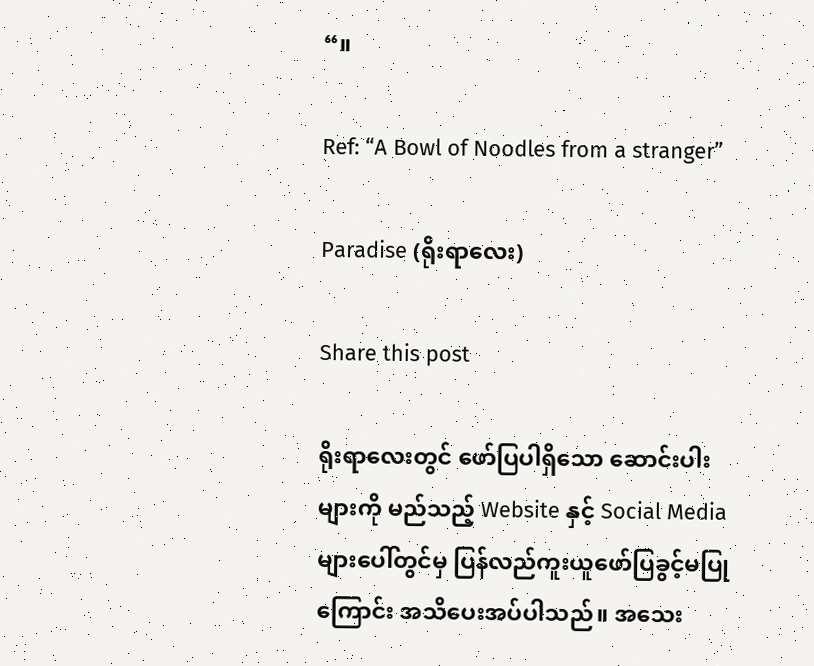“။

Ref: “A Bowl of Noodles from a stranger”

Paradise (ရိုးရာလေး)

Share this post

ရိုးရာလေးတွင် ဖော်ပြပါရှိသော ဆောင်းပါးများကို မည်သည့် Website နှင့် Social Media များပေါ်တွင်မှ ပြန်လည်ကူးယူဖော်ပြခွင့်မပြုကြောင်း အသိပေးအပ်ပါသည်။ အသေး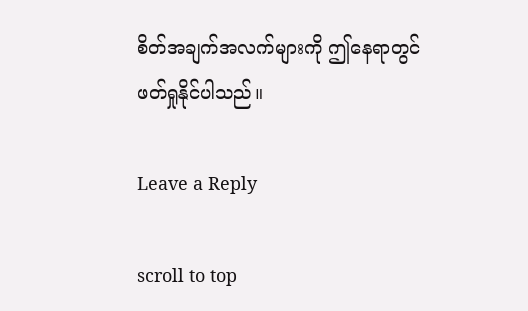စိတ်အချက်အလက်များကို ဤနေရာတွင်ဖတ်ရှုနိုင်ပါသည်။

Leave a Reply

scroll to top